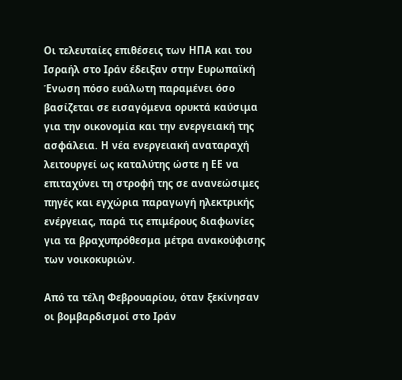Οι τελευταίες επιθέσεις των ΗΠΑ και του Ισραήλ στο Ιράν έδειξαν στην Ευρωπαϊκή Ένωση πόσο ευάλωτη παραμένει όσο βασίζεται σε εισαγόμενα ορυκτά καύσιμα για την οικονομία και την ενεργειακή της ασφάλεια. Η νέα ενεργειακή αναταραχή λειτουργεί ως καταλύτης ώστε η ΕΕ να επιταχύνει τη στροφή της σε ανανεώσιμες πηγές και εγχώρια παραγωγή ηλεκτρικής ενέργειας, παρά τις επιμέρους διαφωνίες για τα βραχυπρόθεσμα μέτρα ανακούφισης των νοικοκυριών.

Από τα τέλη Φεβρουαρίου, όταν ξεκίνησαν οι βομβαρδισμοί στο Ιράν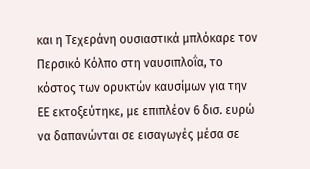και η Τεχεράνη ουσιαστικά μπλόκαρε τον Περσικό Κόλπο στη ναυσιπλοΐα, το κόστος των ορυκτών καυσίμων για την ΕΕ εκτοξεύτηκε, με επιπλέον 6 δισ. ευρώ να δαπανώνται σε εισαγωγές μέσα σε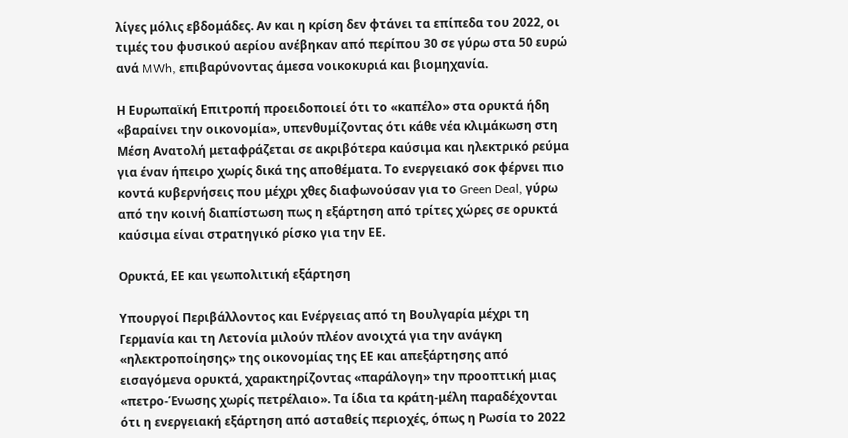λίγες μόλις εβδομάδες. Αν και η κρίση δεν φτάνει τα επίπεδα του 2022, οι τιμές του φυσικού αερίου ανέβηκαν από περίπου 30 σε γύρω στα 50 ευρώ ανά MWh, επιβαρύνοντας άμεσα νοικοκυριά και βιομηχανία.

Η Ευρωπαϊκή Επιτροπή προειδοποιεί ότι το «καπέλο» στα ορυκτά ήδη «βαραίνει την οικονομία», υπενθυμίζοντας ότι κάθε νέα κλιμάκωση στη Μέση Ανατολή μεταφράζεται σε ακριβότερα καύσιμα και ηλεκτρικό ρεύμα για έναν ήπειρο χωρίς δικά της αποθέματα. Το ενεργειακό σοκ φέρνει πιο κοντά κυβερνήσεις που μέχρι χθες διαφωνούσαν για το Green Deal, γύρω από την κοινή διαπίστωση πως η εξάρτηση από τρίτες χώρες σε ορυκτά καύσιμα είναι στρατηγικό ρίσκο για την ΕΕ.

Ορυκτά, ΕΕ και γεωπολιτική εξάρτηση

Υπουργοί Περιβάλλοντος και Ενέργειας από τη Βουλγαρία μέχρι τη Γερμανία και τη Λετονία μιλούν πλέον ανοιχτά για την ανάγκη «ηλεκτροποίησης» της οικονομίας της ΕΕ και απεξάρτησης από εισαγόμενα ορυκτά, χαρακτηρίζοντας «παράλογη» την προοπτική μιας «πετρο-Ένωσης χωρίς πετρέλαιο». Τα ίδια τα κράτη‑μέλη παραδέχονται ότι η ενεργειακή εξάρτηση από ασταθείς περιοχές, όπως η Ρωσία το 2022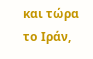και τώρα το Ιράν,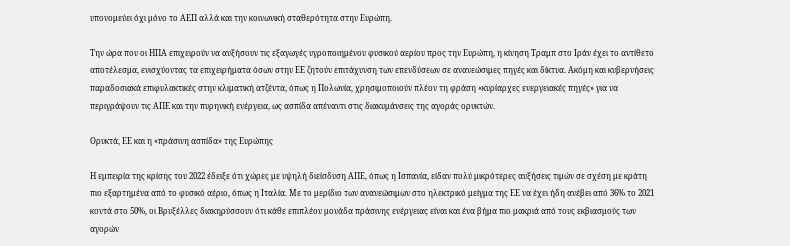υπονομεύει όχι μόνο το ΑΕΠ αλλά και την κοινωνική σταθερότητα στην Ευρώπη.

Την ώρα που οι ΗΠΑ επιχειρούν να αυξήσουν τις εξαγωγές υγροποιημένου φυσικού αερίου προς την Ευρώπη, η κίνηση Τραμπ στο Ιράν έχει το αντίθετο αποτέλεσμα, ενισχύοντας τα επιχειρήματα όσων στην ΕΕ ζητούν επιτάχυνση των επενδύσεων σε ανανεώσιμες πηγές και δίκτυα. Ακόμη και κυβερνήσεις παραδοσιακά επιφυλακτικές στην κλιματική ατζέντα, όπως η Πολωνία, χρησιμοποιούν πλέον τη φράση «κυρίαρχες ενεργειακές πηγές» για να περιγράψουν τις ΑΠΕ και την πυρηνική ενέργεια, ως ασπίδα απέναντι στις διακυμάνσεις της αγοράς ορυκτών.

Ορυκτά, ΕΕ και η «πράσινη ασπίδα» της Ευρώπης

Η εμπειρία της κρίσης του 2022 έδειξε ότι χώρες με υψηλή διείσδυση ΑΠΕ, όπως η Ισπανία, είδαν πολύ μικρότερες αυξήσεις τιμών σε σχέση με κράτη πιο εξαρτημένα από το φυσικό αέριο, όπως η Ιταλία. Με το μερίδιο των ανανεώσιμων στο ηλεκτρικό μείγμα της ΕΕ να έχει ήδη ανέβει από 36% το 2021 κοντά στο 50%, οι Βρυξέλλες διακηρύσσουν ότι κάθε επιπλέον μονάδα πράσινης ενέργειας είναι και ένα βήμα πιο μακριά από τους εκβιασμούς των αγορών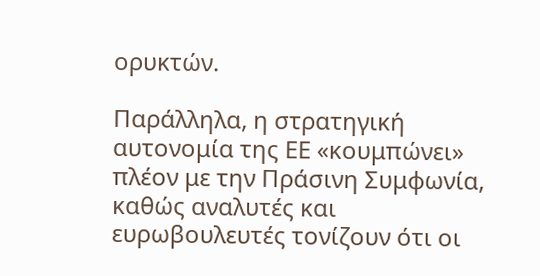ορυκτών.

Παράλληλα, η στρατηγική αυτονομία της ΕΕ «κουμπώνει» πλέον με την Πράσινη Συμφωνία, καθώς αναλυτές και ευρωβουλευτές τονίζουν ότι οι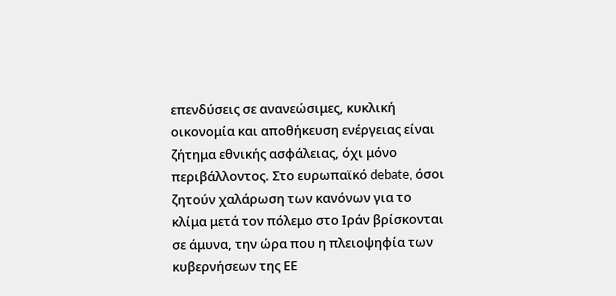επενδύσεις σε ανανεώσιμες, κυκλική οικονομία και αποθήκευση ενέργειας είναι ζήτημα εθνικής ασφάλειας, όχι μόνο περιβάλλοντος. Στο ευρωπαϊκό debate, όσοι ζητούν χαλάρωση των κανόνων για το κλίμα μετά τον πόλεμο στο Ιράν βρίσκονται σε άμυνα, την ώρα που η πλειοψηφία των κυβερνήσεων της ΕΕ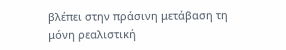βλέπει στην πράσινη μετάβαση τη μόνη ρεαλιστική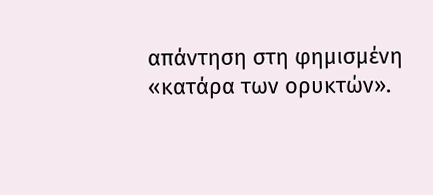απάντηση στη φημισμένη «κατάρα των ορυκτών».